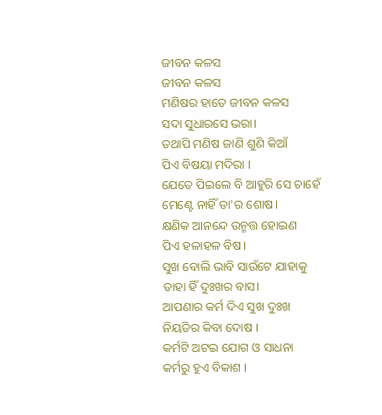ଜୀବନ କଳସ
ଜୀବନ କଳସ
ମଣିଷର ହାତେ ଜୀବନ କଳସ
ସଦା ସୁଧାରସେ ଭରା।
ତଥାପି ମଣିଷ ଜାଣି ଶୁଣି କିଆଁ
ପିଏ ବିଷୟା ମଦିରା ।
ଯେତେ ପିଇଲେ ବି ଆହୁରି ସେ ଚାହେଁ
ମେଣ୍ଟେ ନାହିଁ ତା'ର ଶୋଷ।
କ୍ଷଣିକ ଆନନ୍ଦେ ଉନ୍ମତ୍ତ ହୋଇଣ
ପିଏ ହଳାହଳ ବିଷ।
ସୁଖ ବୋଲି ଭାବି ସାଉଁଟେ ଯାହାକୁ
ତାହା ହିଁ ଦୁଃଖର ବାସ।
ଆପଣାର କର୍ମ ଦିଏ ସୁଖ ଦୁଃଖ
ନିୟତିର କିବା ଦୋଷ ।
କର୍ମଟି ଅଟଇ ଯୋଗ ଓ ସାଧନା
କର୍ମରୁ ହୁଏ ବିକାଶ ।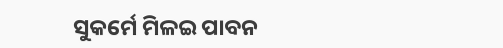ସୁକର୍ମେ ମିଳଇ ପାବନ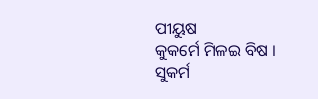ପୀୟୁଷ
କୁକର୍ମେ ମିଳଇ ବିଷ ।
ସୁକର୍ମ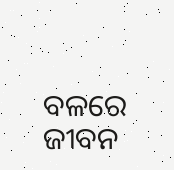ବଳରେ ଜୀବନ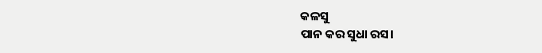କଳସୁ
ପାନ କର ସୁଧା ରସ।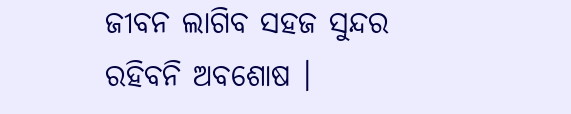ଜୀବନ ଲାଗିବ ସହଜ ସୁନ୍ଦର
ରହିବନି ଅବଶୋଷ ।